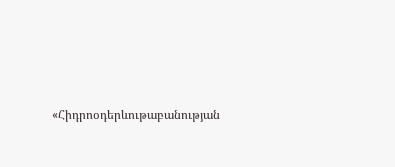«Հիդրոօդերևութաբանության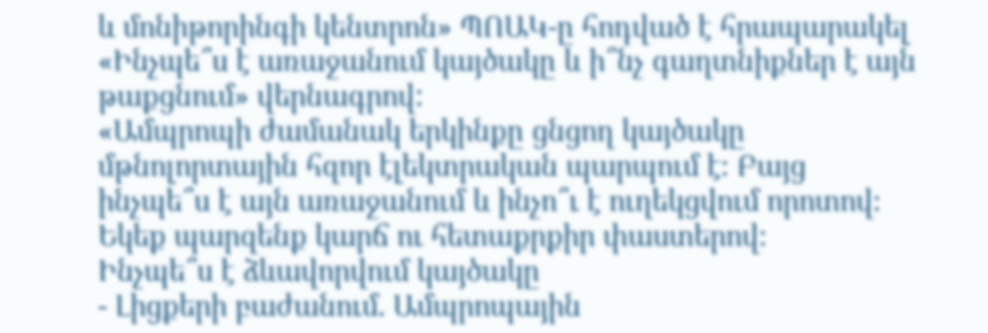և մոնիթորինգի կենտրոն» ՊՈԱԿ-ը հոդված է հրապարակել «Ինչպե՞ս է առաջանում կայծակը և ի՞նչ գաղտնիքներ է այն թաքցնում» վերնագրով:
«Ամպրոպի ժամանակ երկինքը ցնցող կայծակը մթնոլորտային հզոր էլեկտրական պարպում է։ Բայց ինչպե՞ս է այն առաջանում և ինչո՞ւ է ուղեկցվում որոտով։ Եկեք պարզենք կարճ ու հետաքրքիր փաստերով։
Ինչպե՞ս է ձևավորվում կայծակը
- Լիցքերի բաժանում. Ամպրոպային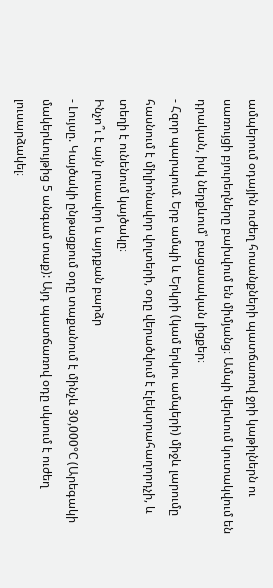ամպերում օդային ուժեղ հոսանքների պատճառով ջրի կաթիլներն ու սառույցի բյուրեղները բախվում են միմյանց։ Ամպի վերևում կուտակվում են դրական, իսկ ներքևում՝ բացասական լիցքեր։
- Հզոր պարպում. Երբ ամպի և Երկրի (կամ երկու ամպերի) միջև լարումը հասնում է միլիոնավոր վոլտերի, օդը վերածվում է էլեկտրահաղորդչի, և տեղի է ունենում կայծակը։
Ինչո՞ւ է այն լուսավոր և այդքան բարձր
- Լույսը. Կայծակի ընթացքում օդը տաքանում է մինչև 30,000°C (Արեգակի մակերևույթից 5 անգամ տաք): Այդ պատճառով օդը սկսում է ուժեղ լուսարձակել։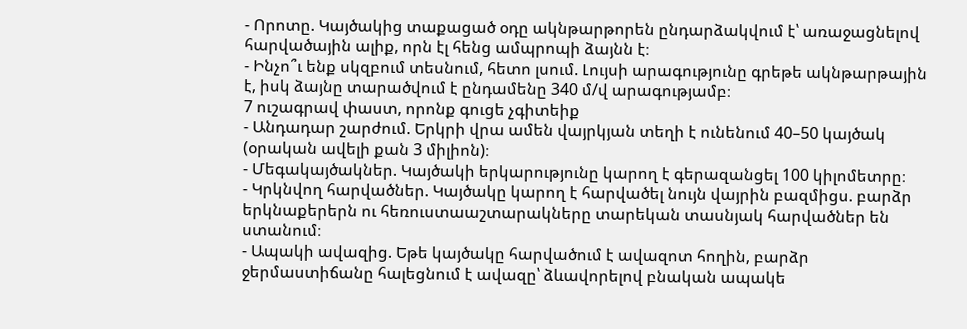- Որոտը. Կայծակից տաքացած օդը ակնթարթորեն ընդարձակվում է՝ առաջացնելով հարվածային ալիք, որն էլ հենց ամպրոպի ձայնն է։
- Ինչո՞ւ ենք սկզբում տեսնում, հետո լսում. Լույսի արագությունը գրեթե ակնթարթային է, իսկ ձայնը տարածվում է ընդամենը 340 մ/վ արագությամբ։
7 ուշագրավ փաստ, որոնք գուցե չգիտեիք
- Անդադար շարժում. Երկրի վրա ամեն վայրկյան տեղի է ունենում 40–50 կայծակ (օրական ավելի քան 3 միլիոն)։
- Մեգակայծակներ. Կայծակի երկարությունը կարող է գերազանցել 100 կիլոմետրը։
- Կրկնվող հարվածներ. Կայծակը կարող է հարվածել նույն վայրին բազմիցս. բարձր երկնաքերերն ու հեռուստաաշտարակները տարեկան տասնյակ հարվածներ են ստանում։
- Ապակի ավազից. Եթե կայծակը հարվածում է ավազոտ հողին, բարձր ջերմաստիճանը հալեցնում է ավազը՝ ձևավորելով բնական ապակե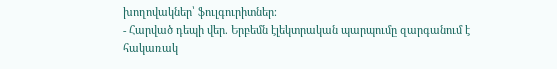խողովակներ՝ ֆուլգուրիտներ։
- Հարված դեպի վեր. Երբեմն էլեկտրական պարպումը զարգանում է հակառակ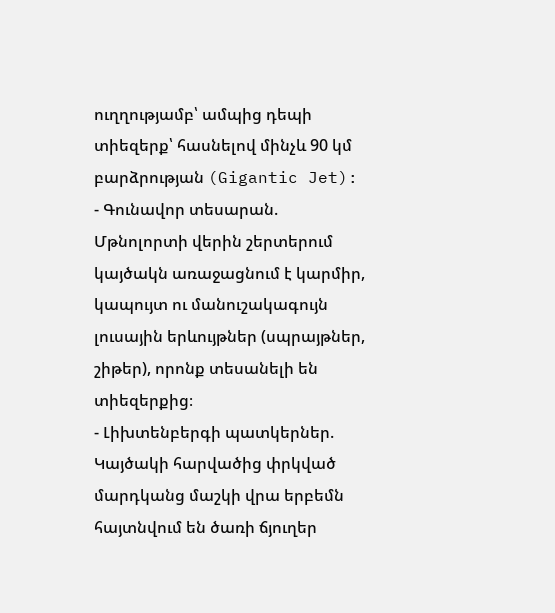ուղղությամբ՝ ամպից դեպի տիեզերք՝ հասնելով մինչև 90 կմ բարձրության (Gigantic Jet):
- Գունավոր տեսարան. Մթնոլորտի վերին շերտերում կայծակն առաջացնում է կարմիր, կապույտ ու մանուշակագույն լուսային երևույթներ (սպրայթներ, շիթեր), որոնք տեսանելի են տիեզերքից։
- Լիխտենբերգի պատկերներ. Կայծակի հարվածից փրկված մարդկանց մաշկի վրա երբեմն հայտնվում են ծառի ճյուղեր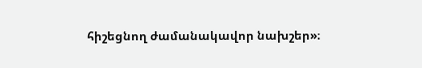հիշեցնող ժամանակավոր նախշեր»։